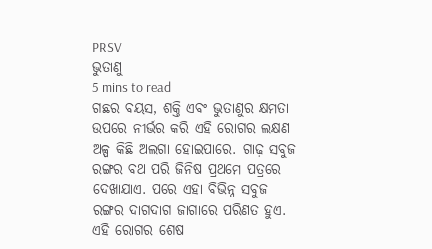PRSV
ଭୁତାଣୁ
5 mins to read
ଗଛର ବୟସ, ଶକ୍ତି ଏବଂ ଭୁତାଣୁର କ୍ଷମତା ଉପରେ ନୀର୍ଭର କରି ଏହି ରୋଗର ଲକ୍ଷଣ ଅଳ୍ପ କିଛି ଅଲଗା ହୋଇପାରେ. ଗାଢ଼ ସବୁଜ ରଙ୍ଗର ବଥ ପରି ଜିନିଷ ପ୍ରଥମେ ପତ୍ରରେ ଦେଖାଯାଏ. ପରେ ଏହା ବିଭିନ୍ନ ସବୁଜ ରଙ୍ଗର ଦାଗଦାଗ ଜାଗାରେ ପରିଣତ ହୁଏ. ଏହି ରୋଗର ଶେଷ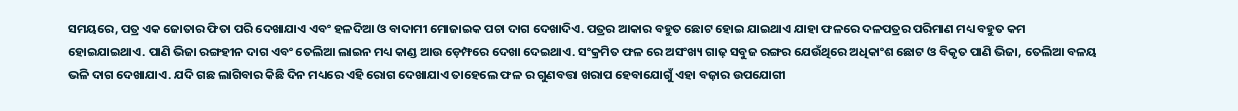ସମୟରେ, ପତ୍ର ଏକ ଜୋତାର ଫିତା ପରି ଦେଖାଯାଏ ଏବଂ ହଳଦିଆ ଓ ବାଦାମୀ ମୋଜାଇକ ପଚା ଦାଗ ଦେଖାଦିଏ. ପତ୍ରର ଆକାର ବହୁତ ଛୋଟ ହୋଇ ଯାଇଥାଏ ଯାହା ଫଳରେ ଦଳପତ୍ରର ପରିମାଣ ମଧ୍ୟ ବହୁତ କମ ହୋଇଯାଇଥାଏ. ପାଣି ଭିଜା ରଙ୍ଗହୀନ ଦାଗ ଏବଂ ତେଲିଆ ଲାଇନ ମଧ୍ୟ କାଣ୍ଡ ଆଉ ଡ଼େମ୍ଫରେ ଦେଖା ଦେଇଥାଏ. ସଂକ୍ରମିତ ଫଳ ରେ ଅସଂଖ୍ୟ ଗାଢ଼ ସବୁଜ ରଙ୍ଗର ଯେଉଁଥିରେ ଅଧିକାଂଶ ଛୋଟ ଓ ବିକୃତ ପାଣି ଭିଜା, ତେଲିଆ ବଳୟ ଭଳି ଦାଗ ଦେଖାଯାଏ. ଯଦି ଗଛ ଲାଗିବାର କିଛି ଦିନ ମଧ୍ୟରେ ଏହି ରୋଗ ଦେଖାଯାଏ ତାହେଲେ ଫଳ ର ଗୁଣବତ୍ତା ଖରାପ ହେବାଯୋଗୁଁ ଏହା ବଜ଼ାର ଉପଯୋଗୀ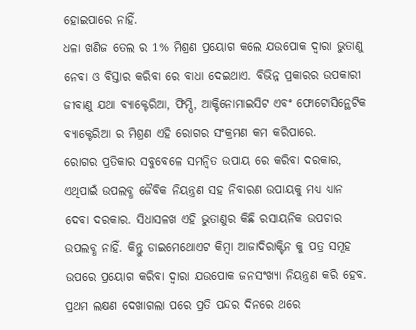ହୋଇପାରେ ନାହିଁ.
ଧଳା ଖଣିଜ ତେଲ ର 1% ମିଶ୍ରଣ ପ୍ରୟୋଗ କଲେ ଯଉପୋକ ଦ୍ୱାରା ଭୁତାଣୁ ନେବା ଓ ବିସ୍ତାର କରିବା ରେ ବାଧା ଦେଇଥାଏ. ବିଭିନ୍ନ ପ୍ରକାରର ଉପକାରୀ ଜୀବାଣୁ ଯଥା ବ୍ୟାକ୍ଟେରିଆ, ଫିମ୍ପି, ଆକ୍ଟିନୋମାଇସିଟ ଏବଂ ଫୋଟୋସିନ୍ଥେଟିକ ବ୍ୟାକ୍ଟେରିଆ ର ମିଶ୍ରଣ ଏହି ରୋଗର ସଂକ୍ରମଣ କମ କରିପାରେ.
ରୋଗର ପ୍ରତିକାର ସବୁବେଳେ ସମନ୍ବିତ ଉପାୟ ରେ କରିବା ଦରକାର, ଏଥିପାଇଁ ଉପଲବ୍ଧ ଜୈବିକ ନିୟନ୍ତ୍ରଣ ସହ ନିବାରଣ ଉପାୟକୁ ମଧ୍ୟ ଧ୍ୟାନ ଦେବା ଦରକାର. ସିଧାସଳଖ ଏହି ଭୁତାଣୁର କିଛି ରସାୟନିକ ଉପଚାର ଉପଲବ୍ଧ ନାହିଁ. କିନ୍ତୁ ଡାଇମେଥୋଏଟ କିମ୍ବା ଆଜାଦିରାକ୍ଟିନ କୁ ପତ୍ର ସମୂହ ଉପରେ ପ୍ରୟୋଗ କରିବା ଦ୍ୱାରା ଯଉପୋକ ଜନସଂଖ୍ୟା ନିୟନ୍ତ୍ରଣ କରି ହେବ. ପ୍ରଥମ ଲକ୍ଷଣ ଦେଖାଗଲା ପରେ ପ୍ରତି ପନ୍ଦର ଦିନରେ ଥରେ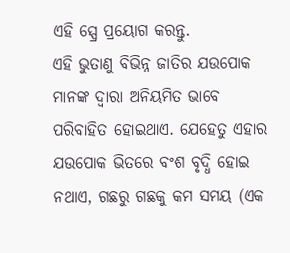ଏହି ସ୍ପ୍ରେ ପ୍ରୟୋଗ କରନ୍ତୁ.
ଏହି ଭୁତାଣୁ ବିଭିନ୍ନ ଜାତିର ଯଉପୋକ ମାନଙ୍କ ଦ୍ୱାରା ଅନିୟମିତ ଭାବେ ପରିବାହିତ ହୋଇଥାଏ. ଯେହେତୁ ଏହାର ଯଉପୋକ ଭିତରେ ବଂଶ ବୃଦ୍ଧି ହୋଇ ନଥାଏ, ଗଛରୁ ଗଛକୁ କମ ସମୟ (ଏକ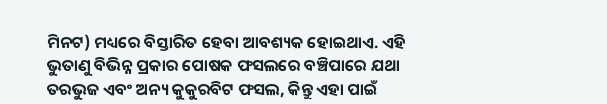ମିନଟ) ମଧ୍ୟରେ ବିସ୍ତାରିତ ହେବା ଆବଶ୍ୟକ ହୋଇଥାଏ. ଏହି ଭୁତାଣୁ ବିଭିନ୍ନ ପ୍ରକାର ପୋଷକ ଫସଲରେ ବଞ୍ଚିପାରେ ଯଥା ତରଭୁଜ ଏବଂ ଅନ୍ୟ କୁକୁରବିଟ ଫସଲ, କିନ୍ତୁ ଏହା ପାଇଁ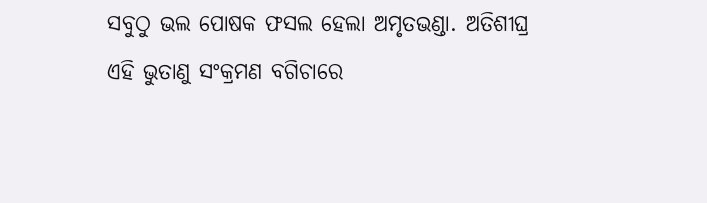ସବୁଠୁ ଭଲ ପୋଷକ ଫସଲ ହେଲା ଅମୃତଭଣ୍ଡା. ଅତିଶୀଘ୍ର ଏହି ଭୁତାଣୁ ସଂକ୍ରମଣ ବଗିଚାରେ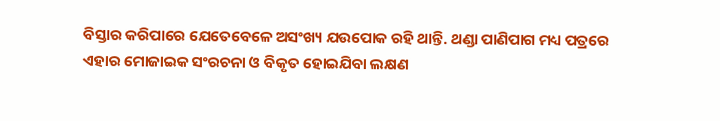ବିସ୍ତାର କରିପାରେ ଯେତେବେଳେ ଅସଂଖ୍ୟ ଯଉପୋକ ରହି ଥାନ୍ତି. ଥଣ୍ଡା ପାଣିପାଗ ମଧ୍ୟ ପତ୍ରରେ ଏହାର ମୋଜାଇକ ସଂରଚନା ଓ ବିକୃତ ହୋଇଯିବା ଲକ୍ଷଣ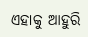ଏହାକୁ ଆହୁରି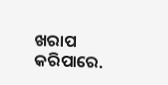ଖରାପ କରିପାରେ.